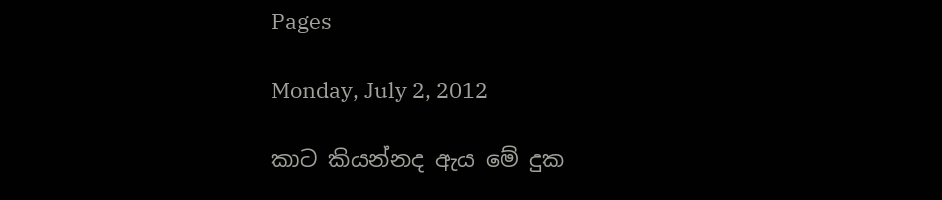Pages

Monday, July 2, 2012

කාට කියන්නද ඇය මේ දුක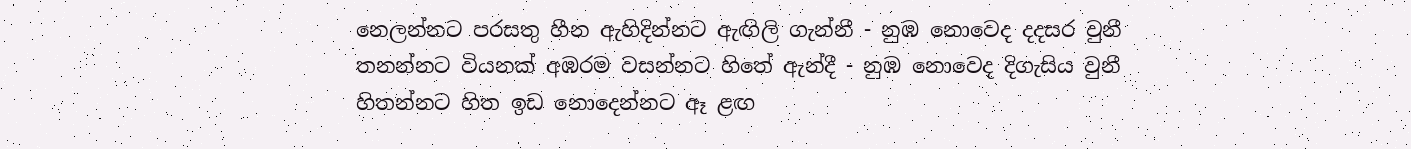නෙලන්නට පරසතු හීන ඇහිදින්නට ඇඟිලි ගැන්නී - නුඹ නොවෙද දදසර වුනී
තනන්නට වියනක් අඹරම වසන්නට හිතේ ඇන්දී - නුඹ නොවෙද දිගැසිය වුනී
හිතන්නට හිත ඉඩ නොදෙන්නට ඈ ළඟ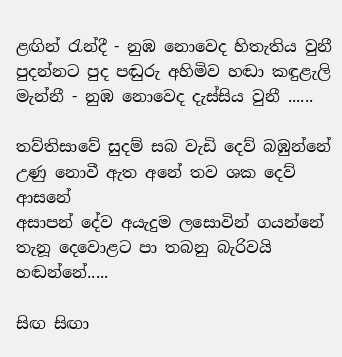ළඟින් රැන්දී - නුඹ නොවෙද හිතැතිය වුනී
පුදන්නට පුද පඬුරු අහිමිව හඬා කඳුළැලි මැන්නී - නුඹ නොවෙද දැස්සිය වුනී ......

තව්තිසාවේ සුදම් සබ වැඩි දෙව් බඹුන්නේ
උණු නොවී ඇත අනේ තව ශක දෙව් ආසනේ
අසාපන් දේව අයැදුම ලසොවින් ගයන්නේ
තැනූ දෙවොළට පා තබනු බැරිවයි හඬන්නේ.....

සිඟ සිඟා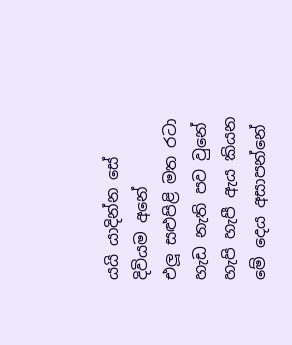යයි යාදින්න සේ දිවියම අනේ
එලූ සළුපිළි මත රටා හැඩ නැති පව වුනේ
හැපි හැපී ඇය කියන මේ දෙය අසාපන්නේ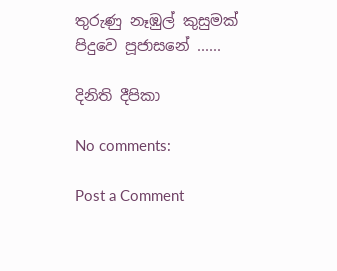තුරුණු නෑඹුල් කුසුමක් පිදුවෙ පූජාසනේ ......

දිනිති දීපිකා

No comments:

Post a Comment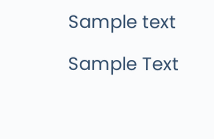Sample text

Sample Text